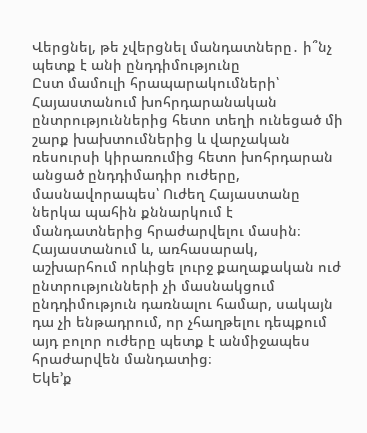Վերցնել, թե չվերցնել մանդատները․ ի՞նչ պետք է անի ընդդիմությունը
Ըստ մամուլի հրապարակումների՝ Հայաստանում խոհրդարանական ընտրություններից հետո տեղի ունեցած մի շարք խախտումներից և վարչական ռեսուրսի կիրառումից հետո խոհրդարան անցած ընդդիմադիր ուժերը, մասնավորապես՝ Ուժեղ Հայաստանը ներկա պահին քննարկում է մանդատներից հրաժարվելու մասին։
Հայաստանում և, առհասարակ, աշխարհում որևիցե լուրջ քաղաքական ուժ ընտրությունների չի մասնակցում ընդդիմություն դառնալու համար, սակայն դա չի ենթադրում, որ չհաղթելու դեպքում այդ բոլոր ուժերը պետք է անմիջապես հրաժարվեն մանդատից։
Եկե’ք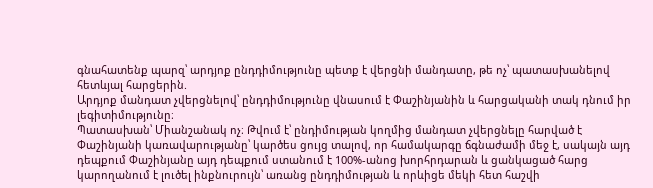գնահատենք պարզ՝ արդյոք ընդդիմությունը պետք է վերցնի մանդատը, թե ոչ՝ պատասխանելով հետևյալ հարցերին.
Արդյոք մանդատ չվերցնելով՝ ընդդիմությունը վնասում է Փաշինյանին և հարցականի տակ դնում իր լեգիտիմությունը։
Պատասխան՝ Միանշանակ ոչ։ Թվում է՝ ընդիմության կողմից մանդատ չվերցնելը հարված է Փաշինյանի կառավարությանը՝ կարծես ցույց տալով, որ համակարգը ճգնաժամի մեջ է, սակայն այդ դեպքում Փաշինյանը այդ դեպքում ստանում է 100%-անոց խորհրդարան և ցանկացած հարց կարողանում է լուծել ինքնուրույն՝ առանց ընդդիմության և որևիցե մեկի հետ հաշվի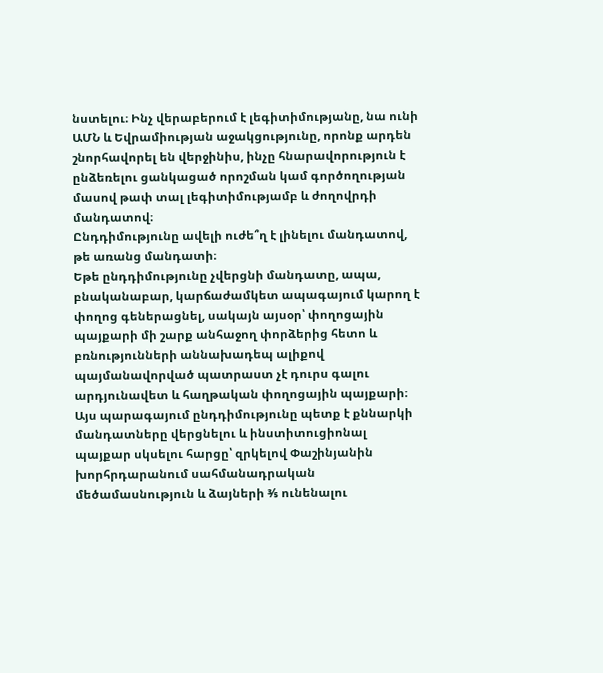նստելու։ Ինչ վերաբերում է լեգիտիմությանը, նա ունի ԱՄՆ և Եվրամիության աջակցությունը, որոնք արդեն շնորհավորել են վերջինիս, ինչը հնարավորություն է ընձեռելու ցանկացած որոշման կամ գործողության մասով թափ տալ լեգիտիմությամբ և ժողովրդի մանդատով։
Ընդդիմությունը ավելի ուժե՞ղ է լինելու մանդատով, թե առանց մանդատի։
Եթե ընդդիմությունը չվերցնի մանդատը, ապա, բնականաբար, կարճաժամկետ ապագայում կարող է փողոց գեներացնել, սակայն այսօր՝ փողոցային պայքարի մի շարք անհաջող փորձերից հետո և բռնությունների աննախադեպ ալիքով պայմանավորված պատրաստ չէ դուրս գալու արդյունավետ և հաղթական փողոցային պայքարի։ Այս պարագայում ընդդիմությունը պետք է քննարկի մանդատները վերցնելու և ինստիտուցիոնալ պայքար սկսելու հարցը՝ զրկելով Փաշինյանին խորհրդարանում սահմանադրական մեծամասնություն և ձայների ⅗ ունենալու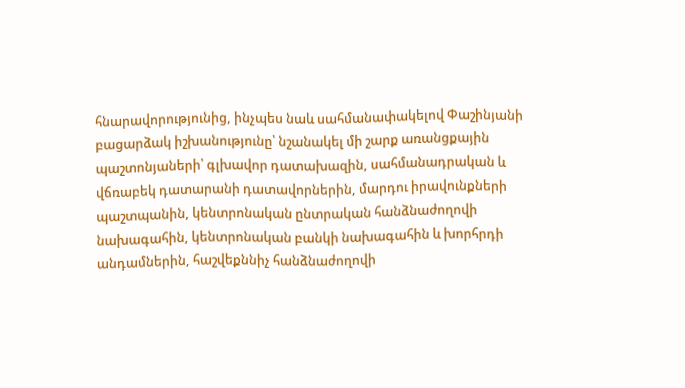հնարավորությունից, ինչպես նաև սահմանափակելով Փաշինյանի բացարձակ իշխանությունը՝ նշանակել մի շարք առանցքային պաշտոնյաների՝ գլխավոր դատախազին, սահմանադրական և վճռաբեկ դատարանի դատավորներին, մարդու իրավունքների պաշտպանին, կենտրոնական ընտրական հանձնաժողովի նախագահին, կենտրոնական բանկի նախագահին և խորհրդի անդամներին, հաշվեքննիչ հանձնաժողովի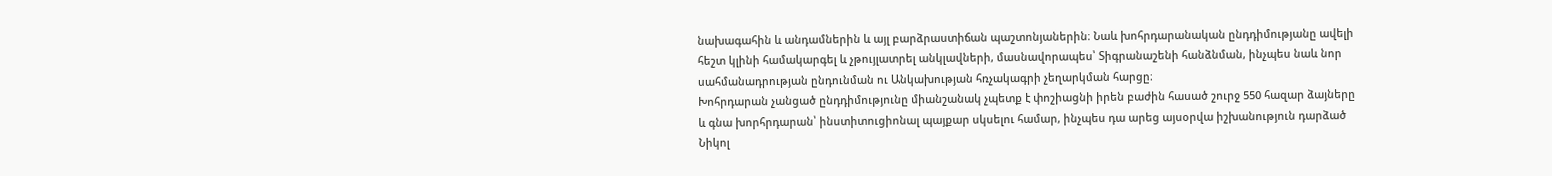նախագահին և անդամներին և այլ բարձրաստիճան պաշտոնյաներին։ Նաև խոհրդարանական ընդդիմությանը ավելի հեշտ կլինի համակարգել և չթույլատրել անկլավների, մասնավորապես՝ Տիգրանաշենի հանձնման, ինչպես նաև նոր սահմանադրության ընդունման ու Անկախության հռչակագրի չեղարկման հարցը։
Խոհրդարան չանցած ընդդիմությունը միանշանակ չպետք է փոշիացնի իրեն բաժին հասած շուրջ 550 հազար ձայները և գնա խորհրդարան՝ ինստիտուցիոնալ պայքար սկսելու համար, ինչպես դա արեց այսօրվա իշխանություն դարձած Նիկոլ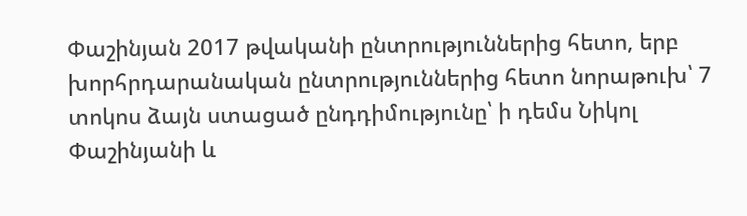Փաշինյան 2017 թվականի ընտրություններից հետո, երբ խորհրդարանական ընտրություններից հետո նորաթուխ՝ 7 տոկոս ձայն ստացած ընդդիմությունը՝ ի դեմս Նիկոլ Փաշինյանի և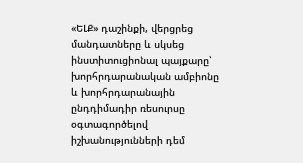«ԵԼՔ» դաշինքի, վերցրեց մանդատները և սկսեց ինստիտուցիոնալ պայքարը՝ խորհրդարանական ամբիոնը և խորհրդարանային ընդդիմադիր ռեսուրսը օգտագործելով իշխանությունների դեմ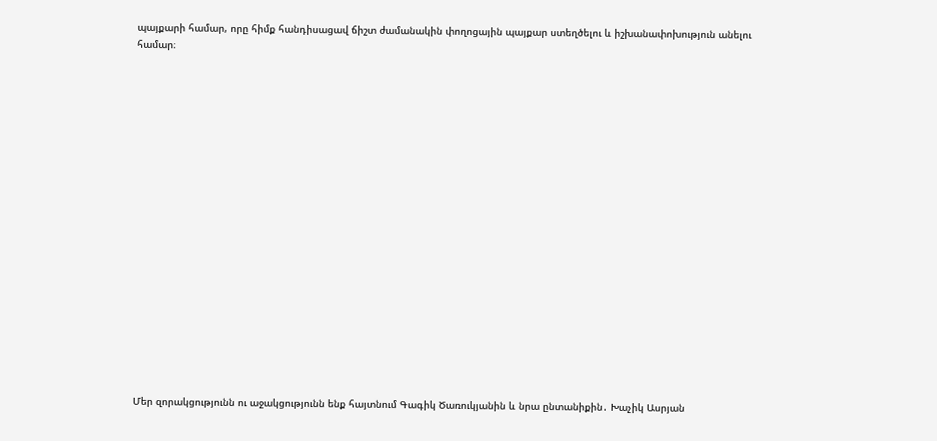պայքարի համար, որը հիմք հանդիսացավ ճիշտ ժամանակին փողոցային պայքար ստեղծելու և իշխանափոխություն անելու համար։




















Մեր զորակցությունն ու աջակցությունն ենք հայտնում Գագիկ Ծառուկյանին և նրա ընտանիքին․ Խաչիկ Ասրյան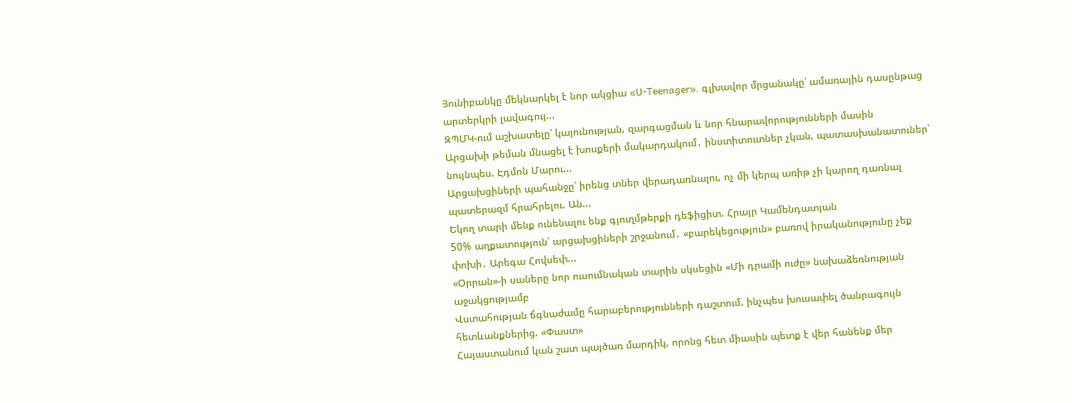Յունիբանկը մեկնարկել է նոր ակցիա «U-Teenager». գլխավոր մրցանակը՝ ամառային դասընթաց արտերկրի լավագույ...
ԶՊՄԿ-ում աշխատելը՝ կայունության, զարգացման և նոր հնարավորությունների մասին
Արցախի թեման մնացել է խոսքերի մակարդակում․ ինստիտուտներ չկան, պատասխանատուներ՝ նույնպես. Էդմոն Մարու...
Արցախցիների պահանջը՝ իրենց տներ վերադառնալու, ոչ մի կերպ առիթ չի կարող դառնալ պատերազմ հրահրելու. Ան...
Եկող տարի մենք ունենալու ենք գյուղմթերքի դեֆիցիտ. Հրայր Կամենդատյան
50% աղքատություն՝ արցախցիների շրջանում․ «բարեկեցություն» բառով իրականությունը չեք փոխի․ Արեգա Հովսեփ...
«Օրրան»-ի սաները նոր ուսումնական տարին սկսեցին «Մի դրամի ուժը» նախաձեռնության աջակցությամբ
Վստահության ճգնաժամը հարաբերությունների դաշտում. ինչպես խուսափել ծանրագույն հետևանքներից. «Փաստ»
Հայաստանում կան շատ պայծառ մարդիկ, որոնց հետ միասին պետք է վեր հանենք մեր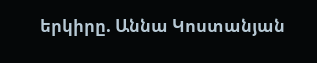երկիրը. Աննա Կոստանյան